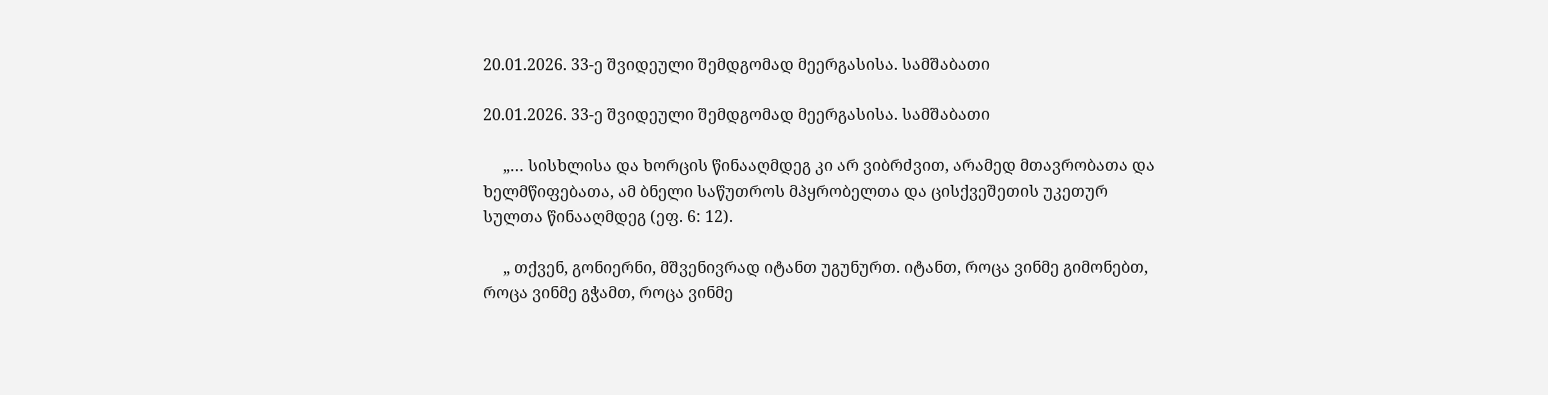20.01.2026. 33-ე შვიდეული შემდგომად მეერგასისა. სამშაბათი

20.01.2026. 33-ე შვიდეული შემდგომად მეერგასისა. სამშაბათი

     „… სისხლისა და ხორცის წინააღმდეგ კი არ ვიბრძვით, არამედ მთავრობათა და ხელმწიფებათა, ამ ბნელი საწუთროს მპყრობელთა და ცისქვეშეთის უკეთურ სულთა წინააღმდეგ (ეფ. 6: 12).

     „ თქვენ, გონიერნი, მშვენივრად იტანთ უგუნურთ. იტანთ, როცა ვინმე გიმონებთ, როცა ვინმე გჭამთ, როცა ვინმე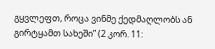გყვლეფთ, როცა ვინმე ქედმაღლობს ან გირტყამთ სახეში” (2 კორ. 11: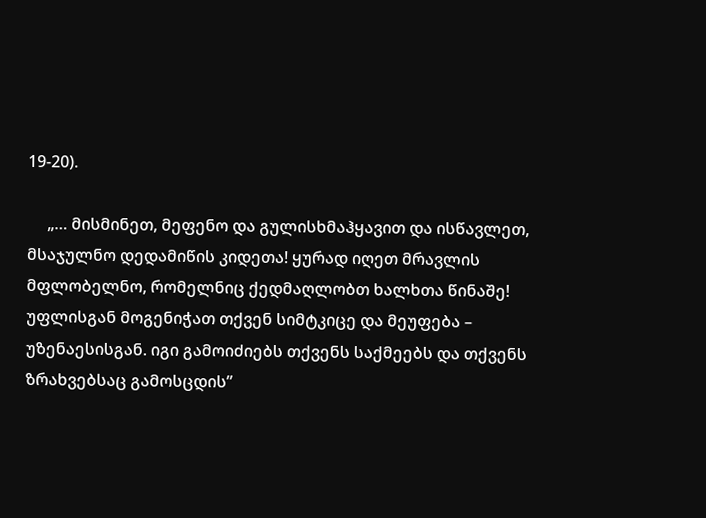19-20).

     „… მისმინეთ, მეფენო და გულისხმაჰყავით და ისწავლეთ, მსაჯულნო დედამიწის კიდეთა! ყურად იღეთ მრავლის მფლობელნო, რომელნიც ქედმაღლობთ ხალხთა წინაშე! უფლისგან მოგენიჭათ თქვენ სიმტკიცე და მეუფება – უზენაესისგან. იგი გამოიძიებს თქვენს საქმეებს და თქვენს ზრახვებსაც გამოსცდის”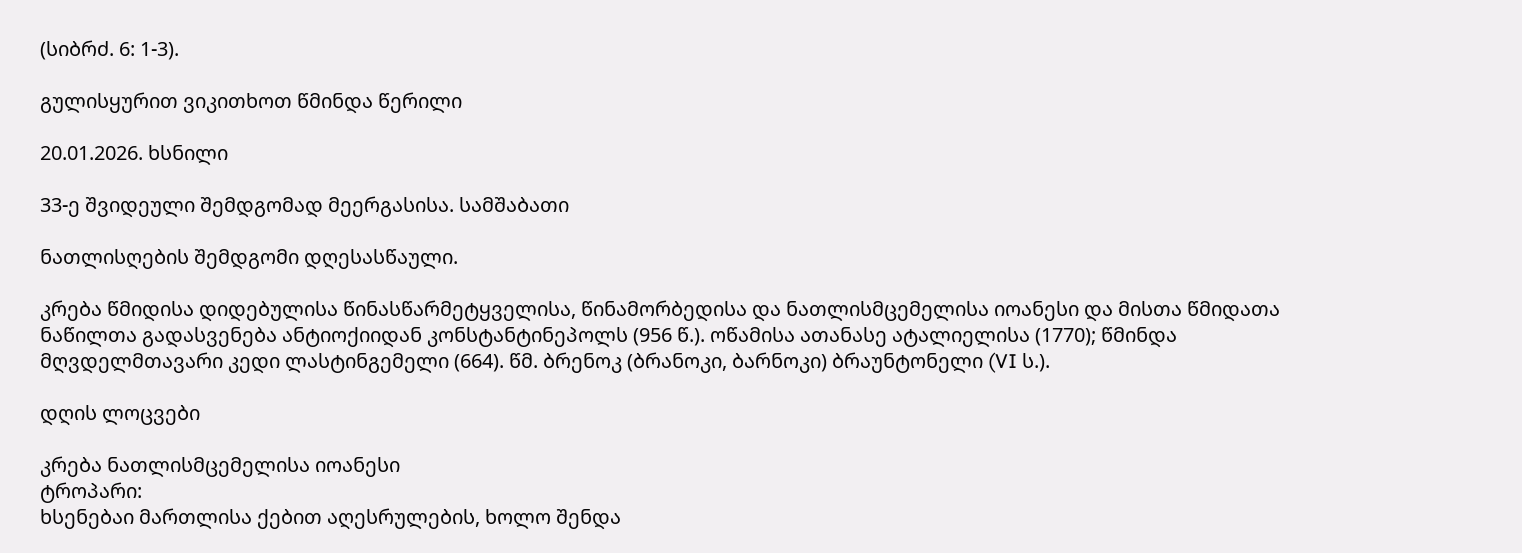(სიბრძ. 6: 1-3).

გულისყურით ვიკითხოთ წმინდა წერილი

20.01.2026. ხსნილი

33-ე შვიდეული შემდგომად მეერგასისა. სამშაბათი

ნათლისღების შემდგომი დღესასწაული.

კრება წმიდისა დიდებულისა წინასწარმეტყველისა, წინამორბედისა და ნათლისმცემელისა იოანესი და მისთა წმიდათა ნაწილთა გადასვენება ანტიოქიიდან კონსტანტინეპოლს (956 წ.). ოწამისა ათანასე ატალიელისა (1770); წმინდა მღვდელმთავარი კედი ლასტინგემელი (664). წმ. ბრენოკ (ბრანოკი, ბარნოკი) ბრაუნტონელი (VI ს.).

დღის ლოცვები

კრება ნათლისმცემელისა იოანესი
ტროპარი:
ხსენებაი მართლისა ქებით აღესრულების, ხოლო შენდა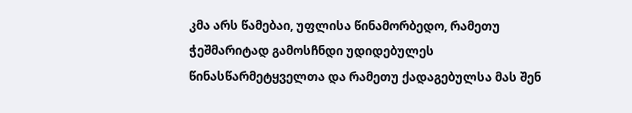კმა არს წამებაი, უფლისა წინამორბედო, რამეთუ ჭეშმარიტად გამოსჩნდი უდიდებულეს წინასწარმეტყველთა და რამეთუ ქადაგებულსა მას შენ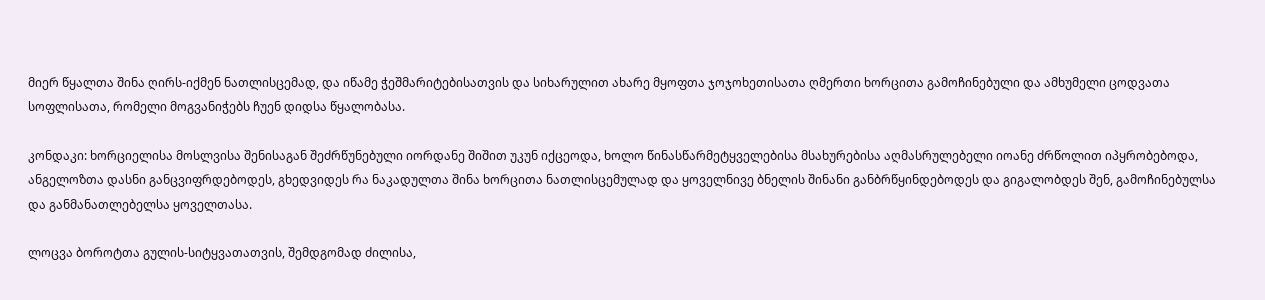მიერ წყალთა შინა ღირს-იქმენ ნათლისცემად, და იწამე ჭეშმარიტებისათვის და სიხარულით ახარე მყოფთა ჯოჯოხეთისათა ღმერთი ხორცითა გამოჩინებული და ამხუმელი ცოდვათა სოფლისათა, რომელი მოგვანიჭებს ჩუენ დიდსა წყალობასა.

კონდაკი: ხორციელისა მოსლვისა შენისაგან შეძრწუნებული იორდანე შიშით უკუნ იქცეოდა, ხოლო წინასწარმეტყველებისა მსახურებისა აღმასრულებელი იოანე ძრწოლით იპყრობებოდა, ანგელოზთა დასნი განცვიფრდებოდეს, გხედვიდეს რა ნაკადულთა შინა ხორცითა ნათლისცემულად და ყოველნივე ბნელის შინანი განბრწყინდებოდეს და გიგალობდეს შენ, გამოჩინებულსა და განმანათლებელსა ყოველთასა.

ლოცვა ბოროტთა გულის-სიტყვათათვის, შემდგომად ძილისა,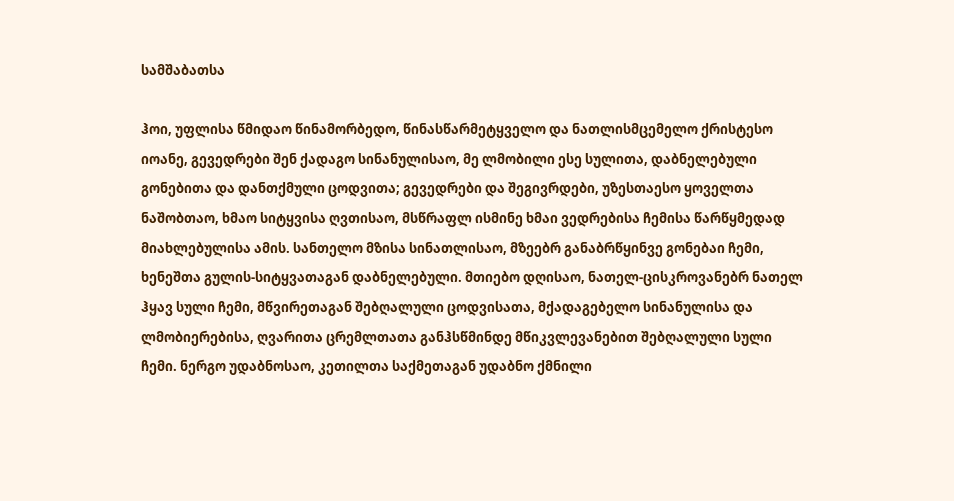სამშაბათსა

ჰოი, უფლისა წმიდაო წინამორბედო, წინასწარმეტყველო და ნათლისმცემელო ქრისტესო იოანე, გევედრები შენ ქადაგო სინანულისაო, მე ლმობილი ესე სულითა, დაბნელებული გონებითა და დანთქმული ცოდვითა; გევედრები და შეგივრდები, უზესთაესო ყოველთა ნაშობთაო, ხმაო სიტყვისა ღვთისაო, მსწრაფლ ისმინე ხმაი ვედრებისა ჩემისა წარწყმედად მიახლებულისა ამის. სანთელო მზისა სინათლისაო, მზეებრ განაბრწყინვე გონებაი ჩემი, ხენეშთა გულის-სიტყვათაგან დაბნელებული. მთიებო დღისაო, ნათელ-ცისკროვანებრ ნათელ ჰყავ სული ჩემი, მწვირეთაგან შებღალული ცოდვისათა, მქადაგებელო სინანულისა და ლმობიერებისა, ღვარითა ცრემლთათა განჰსწმინდე მწიკვლევანებით შებღალული სული ჩემი. ნერგო უდაბნოსაო, კეთილთა საქმეთაგან უდაბნო ქმნილი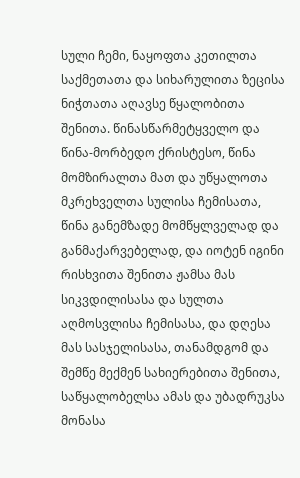სული ჩემი, ნაყოფთა კეთილთა საქმეთათა და სიხარულითა ზეცისა ნიჭთათა აღავსე წყალობითა შენითა. წინასწარმეტყველო და წინა-მორბედო ქრისტესო, წინა მომზირალთა მათ და უწყალოთა მკრეხველთა სულისა ჩემისათა, წინა განემზადე მომწყლველად და განმაქარვებელად, და იოტენ იგინი რისხვითა შენითა ჟამსა მას სიკვდილისასა და სულთა აღმოსვლისა ჩემისასა, და დღესა მას სასჯელისასა, თანამდგომ და შემწე მექმენ სახიერებითა შენითა, საწყალობელსა ამას და უბადრუკსა მონასა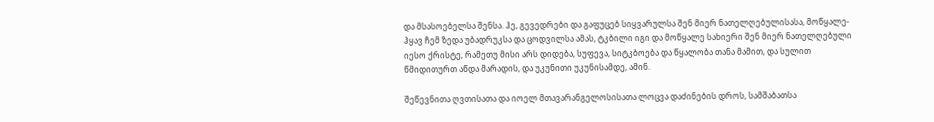და მსასოებელსა შენსა. ჰე, გევედრები და გაფუცებ სიყვარულსა შენ მიერ ნათელღებულისასა, მოწყალე-ჰყავ ჩემ ზედა უბადრუკსა და ცოდვილსა ამას, ტკბილი იგი და მოწყალე სახიერი შენ მიერ ნათელღებული იესო ქრისტე, რამეთუ მისი არს დიდება, სუფევა, სიტკბოება და წყალობა თანა მამით, და სულით წმიდითურთ აწდა მარადის, და უკუნითი უკუნისამდე, ამინ.

შეწევნითა ღვთისათა და იოელ მთავარანგელოსისათა ლოცვა დაძინების დროს, სამშაბათსა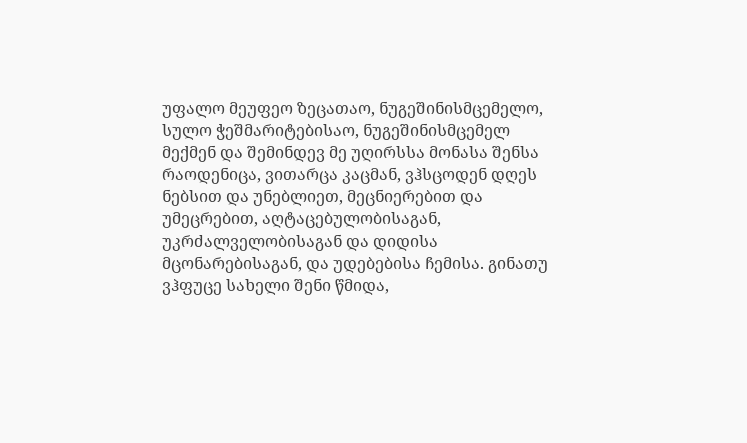უფალო მეუფეო ზეცათაო, ნუგეშინისმცემელო, სულო ჭეშმარიტებისაო, ნუგეშინისმცემელ მექმენ და შემინდევ მე უღირსსა მონასა შენსა რაოდენიცა, ვითარცა კაცმან, ვჰსცოდენ დღეს ნებსით და უნებლიეთ, მეცნიერებით და უმეცრებით, აღტაცებულობისაგან, უკრძალველობისაგან და დიდისა მცონარებისაგან, და უდებებისა ჩემისა. გინათუ ვჰფუცე სახელი შენი წმიდა,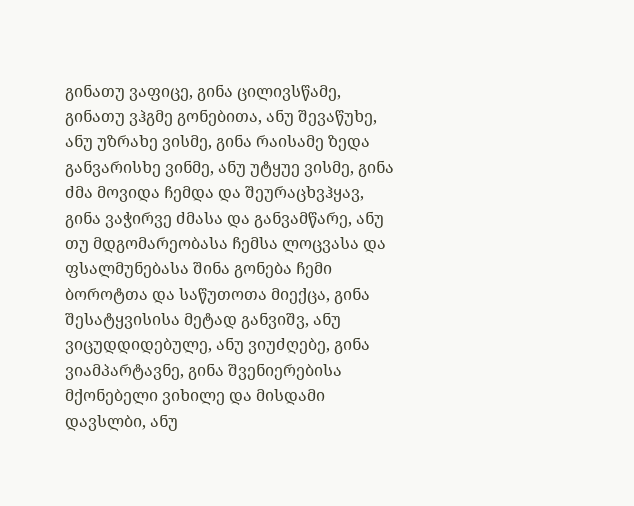გინათუ ვაფიცე, გინა ცილივსწამე, გინათუ ვჰგმე გონებითა, ანუ შევაწუხე, ანუ უზრახე ვისმე, გინა რაისამე ზედა განვარისხე ვინმე, ანუ უტყუე ვისმე, გინა ძმა მოვიდა ჩემდა და შეურაცხვჰყავ, გინა ვაჭირვე ძმასა და განვამწარე, ანუ თუ მდგომარეობასა ჩემსა ლოცვასა და ფსალმუნებასა შინა გონება ჩემი ბოროტთა და საწუთოთა მიექცა, გინა შესატყვისისა მეტად განვიშვ, ანუ ვიცუდდიდებულე, ანუ ვიუძღებე, გინა ვიამპარტავნე, გინა შვენიერებისა მქონებელი ვიხილე და მისდამი დავსლბი, ანუ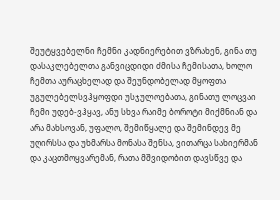შეუტყვებელნი ჩემნი კადნიერებით ვზრახენ, გინა თუ დასაკლებელთა განვიცდიდი ძმისა ჩემისათა, ხოლო ჩემთა აურაცხელად და შეუნდობელად მყოფთა უგულებელსვჰყოფდი უსჯულოებათა, გინათუ ლოცვაი ჩემი უდებ-ვჰყავ, ანუ სხვა რაიმე ბოროტი მიქმნიან და არა მახსოვან, უფალო, შემიწყალე და შემინდევ მე უღირსსა და უხმარსა მონასა შენსა, ვითარცა სახიერმან და კაცთმოყვარემან, რათა მშვიდობით დავსწვე და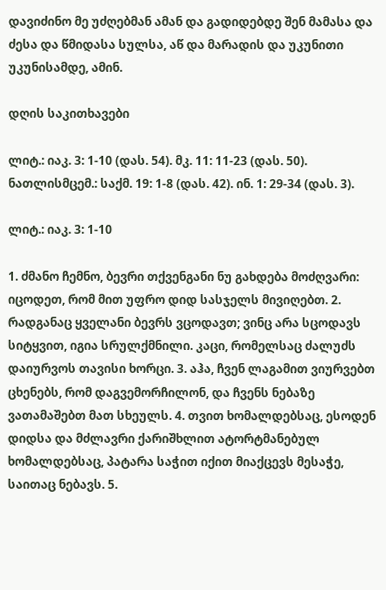დავიძინო მე უძღებმან ამან და გადიდებდე შენ მამასა და ძესა და წმიდასა სულსა, აწ და მარადის და უკუნითი უკუნისამდე, ამინ.

დღის საკითხავები

ლიტ.: იაკ. 3: 1-10 (დას. 54). მკ. 11: 11-23 (დას. 50).
ნათლისმცემ.: საქმ. 19: 1-8 (დას. 42). ინ. 1: 29-34 (დას. 3).

ლიტ.: იაკ. 3: 1-10

1. ძმანო ჩემნო, ბევრი თქვენგანი ნუ გახდება მოძღვარი: იცოდეთ, რომ მით უფრო დიდ სასჯელს მივიღებთ. 2. რადგანაც ყველანი ბევრს ვცოდავთ; ვინც არა სცოდავს სიტყვით, იგია სრულქმნილი. კაცი, რომელსაც ძალუძს დაიურვოს თავისი ხორცი. 3. აჰა, ჩვენ ლაგამით ვიურვებთ ცხენებს, რომ დაგვემორჩილონ, და ჩვენს ნებაზე ვათამაშებთ მათ სხეულს. 4. თვით ხომალდებსაც, ესოდენ დიდსა და მძლავრი ქარიშხლით ატორტმანებულ ხომალდებსაც, პატარა საჭით იქით მიაქცევს მესაჭე, საითაც ნებავს. 5.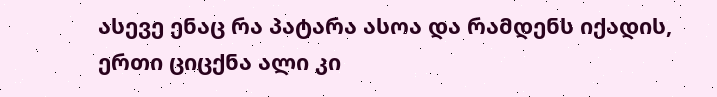ასევე ენაც რა პატარა ასოა და რამდენს იქადის, ერთი ციცქნა ალი კი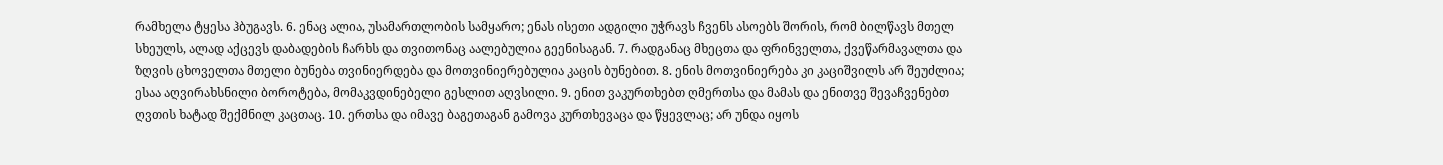რამხელა ტყესა ჰბუგავს. 6. ენაც ალია, უსამართლობის სამყარო; ენას ისეთი ადგილი უჭრავს ჩვენს ასოებს შორის, რომ ბილწავს მთელ სხეულს, ალად აქცევს დაბადების ჩარხს და თვითონაც აალებულია გეენისაგან. 7. რადგანაც მხეცთა და ფრინველთა, ქვეწარმავალთა და ზღვის ცხოველთა მთელი ბუნება თვინიერდება და მოთვინიერებულია კაცის ბუნებით. 8. ენის მოთვინიერება კი კაციშვილს არ შეუძლია; ესაა აღვირახსნილი ბოროტება, მომაკვდინებელი გესლით აღვსილი. 9. ენით ვაკურთხებთ ღმერთსა და მამას და ენითვე შევაჩვენებთ ღვთის ხატად შექმნილ კაცთაც. 10. ერთსა და იმავე ბაგეთაგან გამოვა კურთხევაცა და წყევლაც; არ უნდა იყოს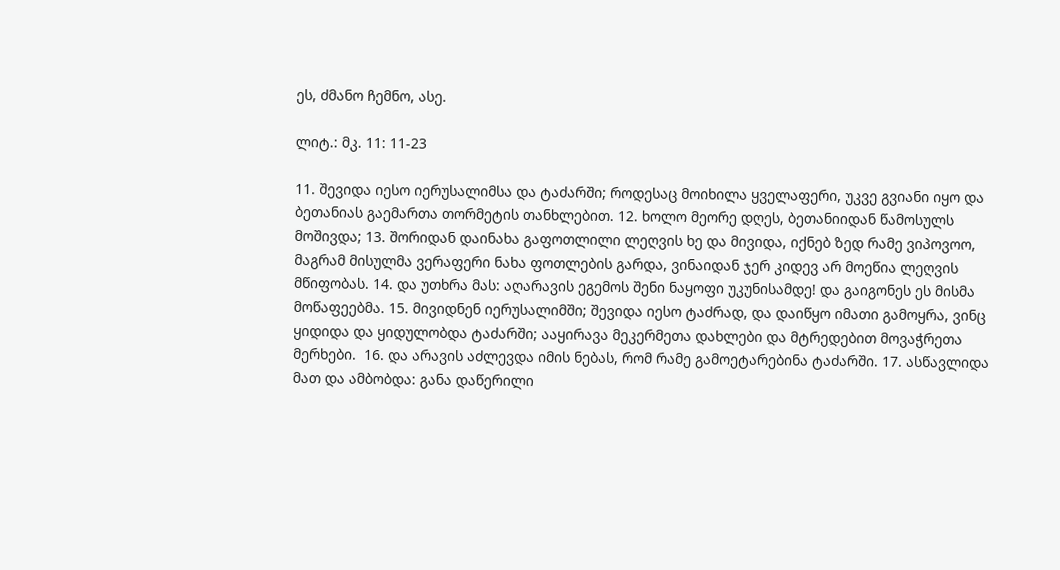ეს, ძმანო ჩემნო, ასე.

ლიტ.: მკ. 11: 11-23

11. შევიდა იესო იერუსალიმსა და ტაძარში; როდესაც მოიხილა ყველაფერი, უკვე გვიანი იყო და ბეთანიას გაემართა თორმეტის თანხლებით. 12. ხოლო მეორე დღეს, ბეთანიიდან წამოსულს მოშივდა; 13. შორიდან დაინახა გაფოთლილი ლეღვის ხე და მივიდა, იქნებ ზედ რამე ვიპოვოო, მაგრამ მისულმა ვერაფერი ნახა ფოთლების გარდა, ვინაიდან ჯერ კიდევ არ მოეწია ლეღვის მწიფობას. 14. და უთხრა მას: აღარავის ეგემოს შენი ნაყოფი უკუნისამდე! და გაიგონეს ეს მისმა მოწაფეებმა. 15. მივიდნენ იერუსალიმში; შევიდა იესო ტაძრად, და დაიწყო იმათი გამოყრა, ვინც ყიდიდა და ყიდულობდა ტაძარში; ააყირავა მეკერმეთა დახლები და მტრედებით მოვაჭრეთა მერხები.  16. და არავის აძლევდა იმის ნებას, რომ რამე გამოეტარებინა ტაძარში. 17. ასწავლიდა მათ და ამბობდა: განა დაწერილი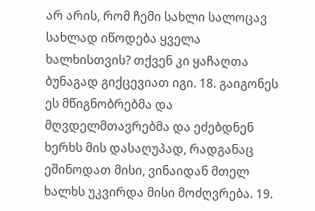არ არის, რომ ჩემი სახლი სალოცავ სახლად იწოდება ყველა ხალხისთვის? თქვენ კი ყაჩაღთა ბუნაგად გიქცევიათ იგი. 18. გაიგონეს ეს მწიგნობრებმა და მღვდელმთავრებმა და ეძებდნენ ხერხს მის დასაღუპად, რადგანაც ეშინოდათ მისი, ვინაიდან მთელ ხალხს უკვირდა მისი მოძღვრება. 19.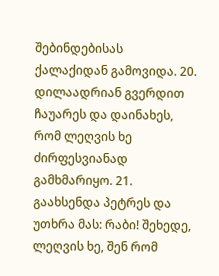შებინდებისას ქალაქიდან გამოვიდა. 20. დილაადრიან გვერდით ჩაუარეს და დაინახეს, რომ ლეღვის ხე ძირფესვიანად გამხმარიყო. 21. გაახსენდა პეტრეს და უთხრა მას: რაბი! შეხედე, ლეღვის ხე, შენ რომ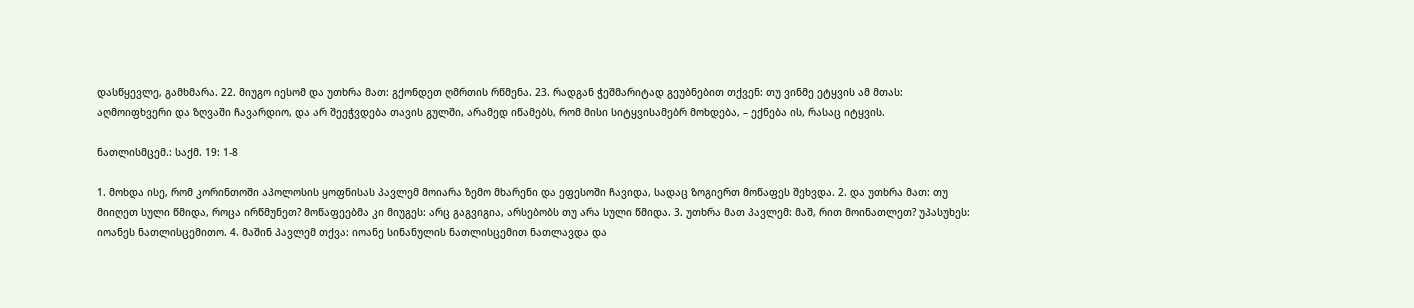დასწყევლე, გამხმარა. 22. მიუგო იესომ და უთხრა მათ: გქონდეთ ღმრთის რწმენა. 23. რადგან ჭეშმარიტად გეუბნებით თქვენ: თუ ვინმე ეტყვის ამ მთას: აღმოიფხვერი და ზღვაში ჩავარდიო, და არ შეეჭვდება თავის გულში, არამედ იწამებს, რომ მისი სიტყვისამებრ მოხდება, – ექნება ის, რასაც იტყვის.

ნათლისმცემ.: საქმ. 19: 1-8

1. მოხდა ისე, რომ კორინთოში აპოლოსის ყოფნისას პავლემ მოიარა ზემო მხარენი და ეფესოში ჩავიდა, სადაც ზოგიერთ მოწაფეს შეხვდა. 2. და უთხრა მათ: თუ მიიღეთ სული წმიდა, როცა ირწმუნეთ? მოწაფეებმა კი მიუგეს: არც გაგვიგია, არსებობს თუ არა სული წმიდა. 3. უთხრა მათ პავლემ: მაშ, რით მოინათლეთ? უპასუხეს: იოანეს ნათლისცემითო. 4. მაშინ პავლემ თქვა: იოანე სინანულის ნათლისცემით ნათლავდა და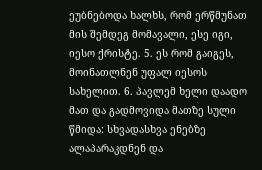ეუბნებოდა ხალხს, რომ ერწმუნათ მის შემდეგ მომავალი, ესე იგი, იესო ქრისტე. 5. ეს რომ გაიგეს, მოინათლნენ უფალ იესოს სახელით. 6. პავლემ ხელი დაადო მათ და გადმოვიდა მათზე სული წმიდა: სხვადასხვა ენებზე ალაპარაკდნენ და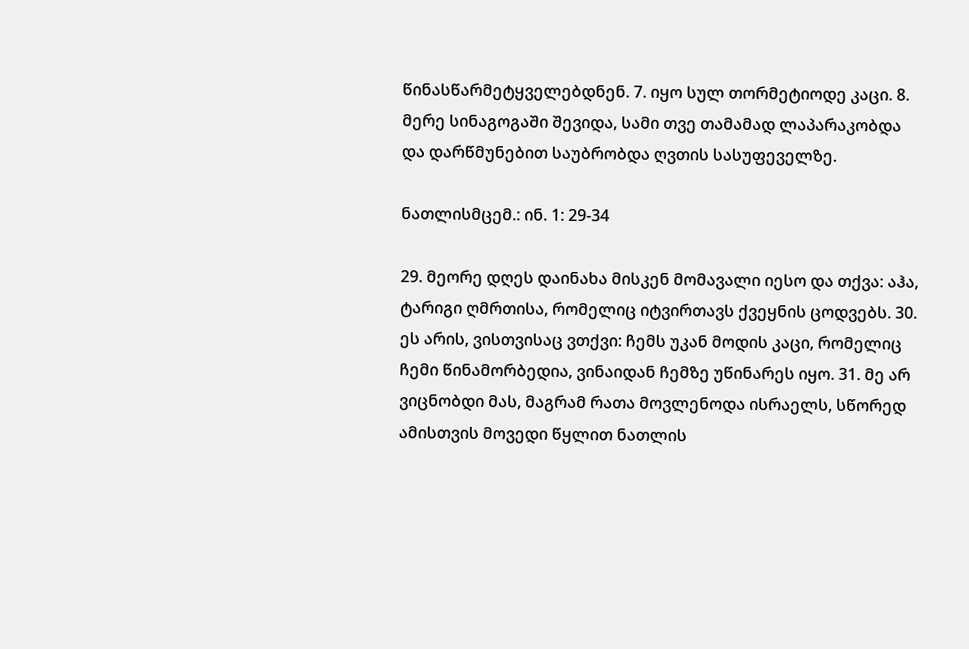წინასწარმეტყველებდნენ. 7. იყო სულ თორმეტიოდე კაცი. 8. მერე სინაგოგაში შევიდა, სამი თვე თამამად ლაპარაკობდა და დარწმუნებით საუბრობდა ღვთის სასუფეველზე.

ნათლისმცემ.: ინ. 1: 29-34

29. მეორე დღეს დაინახა მისკენ მომავალი იესო და თქვა: აჰა, ტარიგი ღმრთისა, რომელიც იტვირთავს ქვეყნის ცოდვებს. 30. ეს არის, ვისთვისაც ვთქვი: ჩემს უკან მოდის კაცი, რომელიც ჩემი წინამორბედია, ვინაიდან ჩემზე უწინარეს იყო. 31. მე არ ვიცნობდი მას, მაგრამ რათა მოვლენოდა ისრაელს, სწორედ ამისთვის მოვედი წყლით ნათლის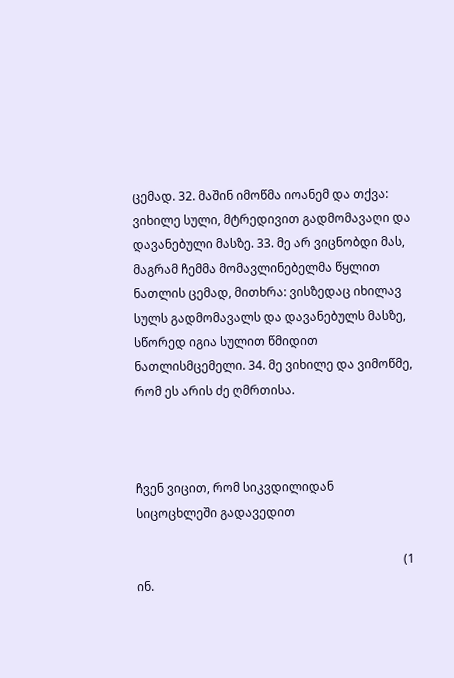ცემად. 32. მაშინ იმოწმა იოანემ და თქვა: ვიხილე სული, მტრედივით გადმომავაღი და დავანებული მასზე. 33. მე არ ვიცნობდი მას, მაგრამ ჩემმა მომავლინებელმა წყლით ნათლის ცემად, მითხრა: ვისზედაც იხილავ სულს გადმომავალს და დავანებულს მასზე, სწორედ იგია სულით წმიდით ნათლისმცემელი. 34. მე ვიხილე და ვიმოწმე, რომ ეს არის ძე ღმრთისა.



ჩვენ ვიცით, რომ სიკვდილიდან სიცოცხლეში გადავედით

                                                                                         (1 ინ.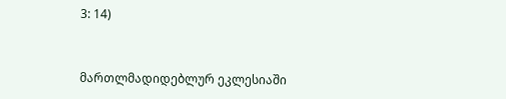3: 14)



მართლმადიდებლურ ეკლესიაში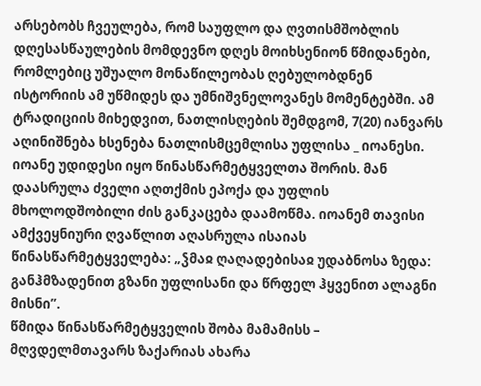არსებობს ჩვეულება, რომ საუფლო და ღვთისმშობლის დღესასწაულების მომდევნო დღეს მოიხსენიონ წმიდანები, რომლებიც უშუალო მონაწილეობას ღებულობდნენ ისტორიის ამ უწმიდეს და უმნიშვნელოვანეს მომენტებში. ამ ტრადიციის მიხედვით, ნათლისღების შემდგომ, 7(20) იანვარს აღინიშნება ხსენება ნათლისმცემლისა უფლისა _ იოანესი.
იოანე უდიდესი იყო წინასწარმეტყველთა შორის. მან დაასრულა ძველი აღთქმის ეპოქა და უფლის მხოლოდშობილი ძის განკაცება დაამოწმა. იოანემ თავისი ამქვეყნიური ღვაწლით აღასრულა ისაიას წინასწარმეტყველება: „ჴმაჲ ღაღადებისაჲ უდაბნოსა ზედა: განჰმზადენით გზანი უფლისანი და წრფელ ჰყვენით ალაგნი მისნი”.
წმიდა წინასწარმეტყველის შობა მამამისს – მღვდელმთავარს ზაქარიას ახარა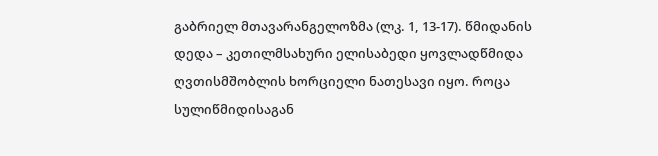გაბრიელ მთავარანგელოზმა (ლკ. 1, 13-17). წმიდანის დედა – კეთილმსახური ელისაბედი ყოვლადწმიდა ღვთისმშობლის ხორციელი ნათესავი იყო. როცა სულიწმიდისაგან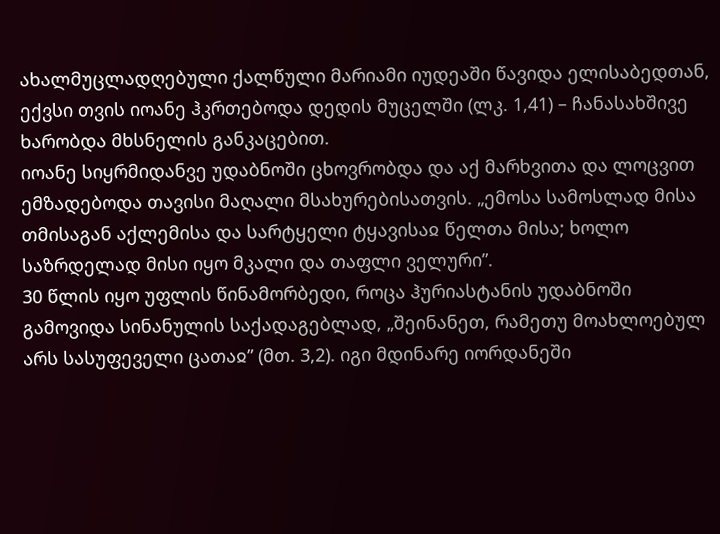ახალმუცლადღებული ქალწული მარიამი იუდეაში წავიდა ელისაბედთან, ექვსი თვის იოანე ჰკრთებოდა დედის მუცელში (ლკ. 1,41) – ჩანასახშივე ხარობდა მხსნელის განკაცებით.
იოანე სიყრმიდანვე უდაბნოში ცხოვრობდა და აქ მარხვითა და ლოცვით ემზადებოდა თავისი მაღალი მსახურებისათვის. „ემოსა სამოსლად მისა თმისაგან აქლემისა და სარტყელი ტყავისაჲ წელთა მისა; ხოლო საზრდელად მისი იყო მკალი და თაფლი ველური”.
30 წლის იყო უფლის წინამორბედი, როცა ჰურიასტანის უდაბნოში გამოვიდა სინანულის საქადაგებლად, „შეინანეთ, რამეთუ მოახლოებულ არს სასუფეველი ცათაჲ” (მთ. 3,2). იგი მდინარე იორდანეში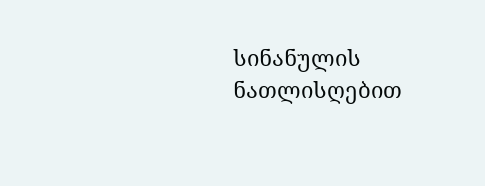სინანულის ნათლისღებით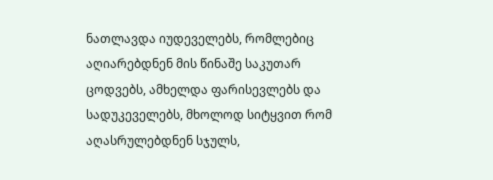ნათლავდა იუდეველებს, რომლებიც აღიარებდნენ მის წინაშე საკუთარ ცოდვებს, ამხელდა ფარისევლებს და სადუკეველებს, მხოლოდ სიტყვით რომ აღასრულებდნენ სჯულს,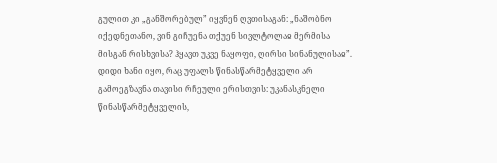გულით კი „განშორებულ” იყვნენ ღვთისაგან: „ნაშობნო იქედნეთანო, ვინ გიჩუენა თქუენ სივლტოლაჲ მერმისა მისგან რისხვისა? ჰყავთ უკვე ნაყოფი, ღირსი სინანულისაჲ”.
დიდი ხანი იყო, რაც უფალს წინასწარმეტყველი არ გამოეგზავნა თავისი რჩეული ერისთვის: უკანასკნელი წინასწარმეტყველის,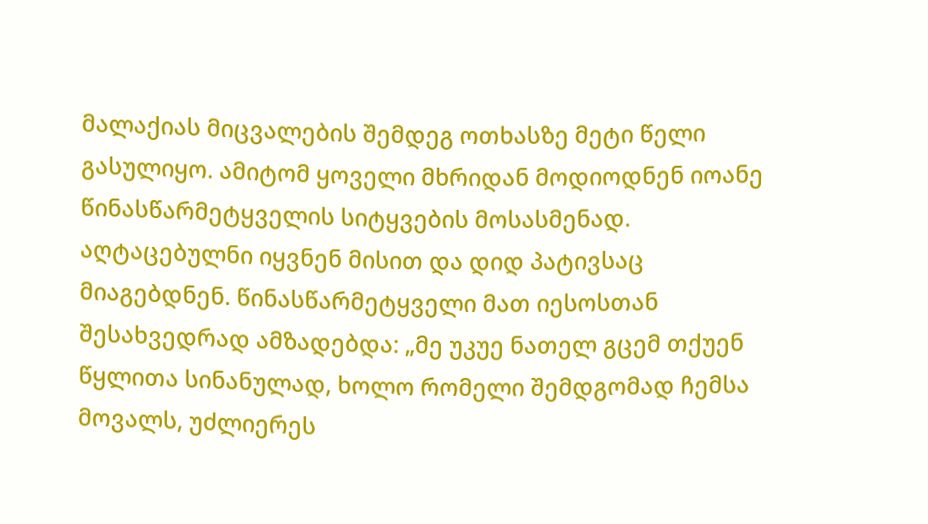მალაქიას მიცვალების შემდეგ ოთხასზე მეტი წელი გასულიყო. ამიტომ ყოველი მხრიდან მოდიოდნენ იოანე წინასწარმეტყველის სიტყვების მოსასმენად. აღტაცებულნი იყვნენ მისით და დიდ პატივსაც მიაგებდნენ. წინასწარმეტყველი მათ იესოსთან შესახვედრად ამზადებდა: „მე უკუე ნათელ გცემ თქუენ წყლითა სინანულად, ხოლო რომელი შემდგომად ჩემსა მოვალს, უძლიერეს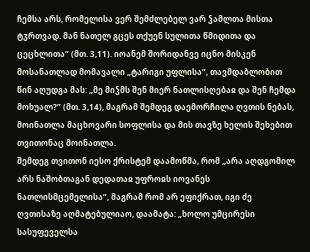ჩემსა არს, რომელისა ვერ შემძლებელ ვარ ჴამლთა მისთა ტჳრთვად. მან ნათელ გცეს თქუენ სულითა წმიდითა და ცეცხლითა” (მთ. 3,11). იოანემ შორიდანვე იცნო მისკენ მოსანათლად მომავალი „ტარიგი უფლისა”, თავმდაბლობით წინ აღუდგა მას: „მე მიჴმს შენ მიერ ნათლისღებაჲ და შენ ჩემდა მოხუალ?” (მთ. 3,14), მაგრამ შემდეგ დაემორჩილა ღვთის ნებას, მოინათლა მაცხოვარი სოფლისა და მის თავზე ხელის შეხებით თვითონაც მოინათლა.
შემდეგ თვითონ იესო ქრისტემ დაამოწმა, რომ „არა აღდგომილ არს ნაშობთაგან დედათაჲ უფროჲს იოვანეს ნათლისმცემელისა”, მაგრამ რომ არ ეფიქრათ, იგი ძე ღვთისაზე აღმატებულიაო, დაამატა: „ხოლო უმცირესი სასუფეველსა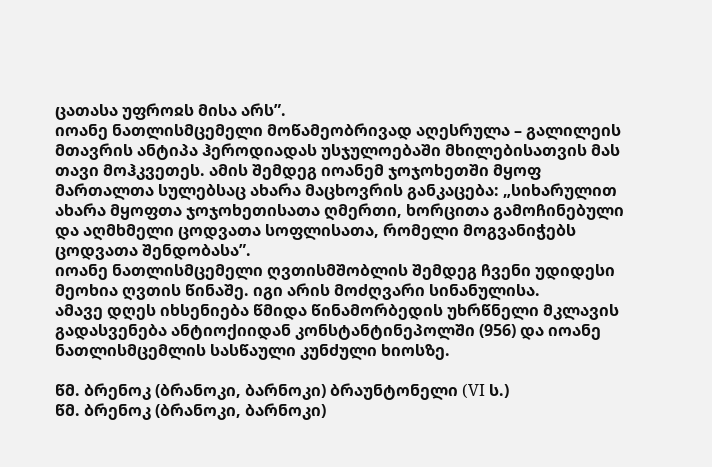ცათასა უფროჲს მისა არს”.
იოანე ნათლისმცემელი მოწამეობრივად აღესრულა – გალილეის მთავრის ანტიპა ჰეროდიადას უსჯულოებაში მხილებისათვის მას თავი მოჰკვეთეს. ამის შემდეგ იოანემ ჯოჯოხეთში მყოფ მართალთა სულებსაც ახარა მაცხოვრის განკაცება: „სიხარულით ახარა მყოფთა ჯოჯოხეთისათა ღმერთი, ხორცითა გამოჩინებული და აღმხმელი ცოდვათა სოფლისათა, რომელი მოგვანიჭებს ცოდვათა შენდობასა”.
იოანე ნათლისმცემელი ღვთისმშობლის შემდეგ ჩვენი უდიდესი მეოხია ღვთის წინაშე. იგი არის მოძღვარი სინანულისა.
ამავე დღეს იხსენიება წმიდა წინამორბედის უხრწნელი მკლავის გადასვენება ანტიოქიიდან კონსტანტინეპოლში (956) და იოანე ნათლისმცემლის სასწაული კუნძული ხიოსზე.

წმ. ბრენოკ (ბრანოკი, ბარნოკი) ბრაუნტონელი (VI ს.)
წმ. ბრენოკ (ბრანოკი, ბარნოკი)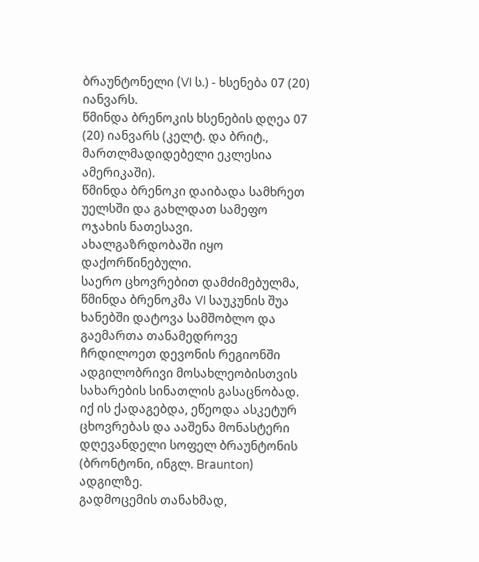ბრაუნტონელი (VI ს.) - ხსენება 07 (20) იანვარს.
წმინდა ბრენოკის ხსენების დღეა 07 (20) იანვარს (კელტ. და ბრიტ., მართლმადიდებელი ეკლესია ამერიკაში).
წმინდა ბრენოკი დაიბადა სამხრეთ უელსში და გახლდათ სამეფო ოჯახის ნათესავი. ახალგაზრდობაში იყო დაქორწინებული.
საერო ცხოვრებით დამძიმებულმა, წმინდა ბრენოკმა VI საუკუნის შუა ხანებში დატოვა სამშობლო და გაემართა თანამედროვე ჩრდილოეთ დევონის რეგიონში ადგილობრივი მოსახლეობისთვის სახარების სინათლის გასაცნობად. იქ ის ქადაგებდა, ეწეოდა ასკეტურ ცხოვრებას და ააშენა მონასტერი დღევანდელი სოფელ ბრაუნტონის (ბრონტონი, ინგლ. Braunton) ადგილზე.
გადმოცემის თანახმად,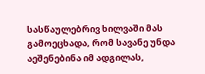სასწაულებრივ ხილვაში მას გამოეცხადა, რომ სავანე უნდა აეშენებინა იმ ადგილას,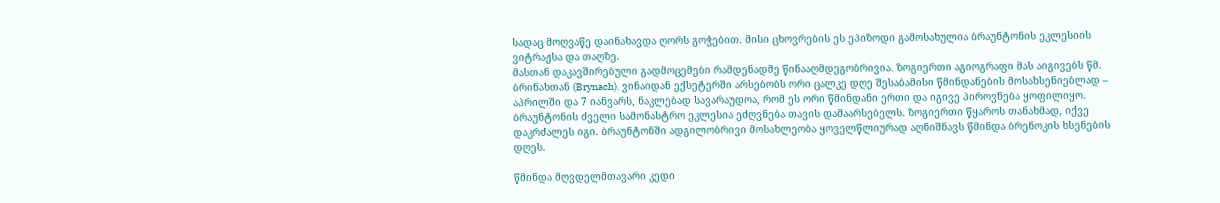სადაც მოღვაწე დაინახავდა ღორს გოჭებით. მისი ცხოვრების ეს ეპიზოდი გამოსახულია ბრაუნტონის ეკლესიის ვიტრაჟსა და თაღზე.
მასთან დაკავშირებული გადმოცემები რამდენადმე წინააღმდეგობრივია. ზოგიერთი აგიოგრაფი მას აიგივებს წმ. ბრინახთან (Brynach). ვინაიდან ექსეტერში არსებობს ორი ცალკე დღე შესაბამისი წმინდანების მოსახსენიებლად – აპრილში და 7 იანვარს, ნაკლებად სავარაუდოა, რომ ეს ორი წმინდანი ერთი და იგივე პიროვნება ყოფილიყო.
ბრაუნტონის ძველი სამონასტრო ეკლესია ეძღვნება თავის დამაარსებელს. ზოგიერთი წყაროს თანახმად, იქვე დაკრძალეს იგი. ბრაუნტონში ადგილობრივი მოსახლეობა ყოველწლიურად აღნიშნავს წმინდა ბრენოკის ხსენების დღეს.

წმინდა მღვდელმთავარი კედი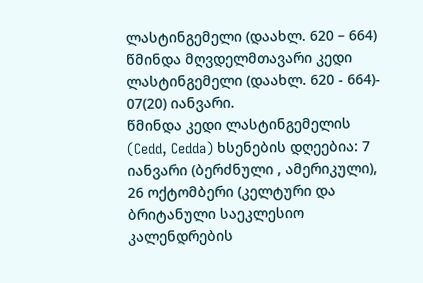ლასტინგემელი (დაახლ. 620 – 664)
წმინდა მღვდელმთავარი კედი ლასტინგემელი (დაახლ. 620 - 664)- 07(20) იანვარი.
წმინდა კედი ლასტინგემელის (Cedd, Cedda) ხსენების დღეებია: 7 იანვარი (ბერძნული , ამერიკული), 26 ოქტომბერი (კელტური და ბრიტანული საეკლესიო კალენდრების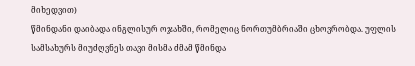მიხედვით)
წმინდანი დაიბადა ინგლისურ ოჯახში, რომელიც ნორთუმბრიაში ცხოვრობდა. უფლის სამსახურს მიუძღვნეს თავი მისმა ძმამ წმინდა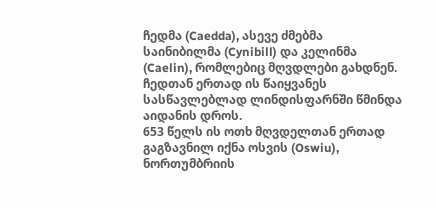ჩედმა (Caedda), ასევე ძმებმა საინიბილმა (Cynibill) და კელინმა (Caelin), რომლებიც მღვდლები გახდნენ. ჩედთან ერთად ის წაიყვანეს სასწავლებლად ლინდისფარნში წმინდა აიდანის დროს.
653 წელს ის ოთხ მღვდელთან ერთად გაგზავნილ იქნა ოსვის (Oswiu), ნორთუმბრიის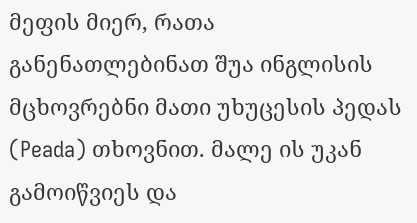მეფის მიერ, რათა განენათლებინათ შუა ინგლისის მცხოვრებნი მათი უხუცესის პედას (Peada) თხოვნით. მალე ის უკან გამოიწვიეს და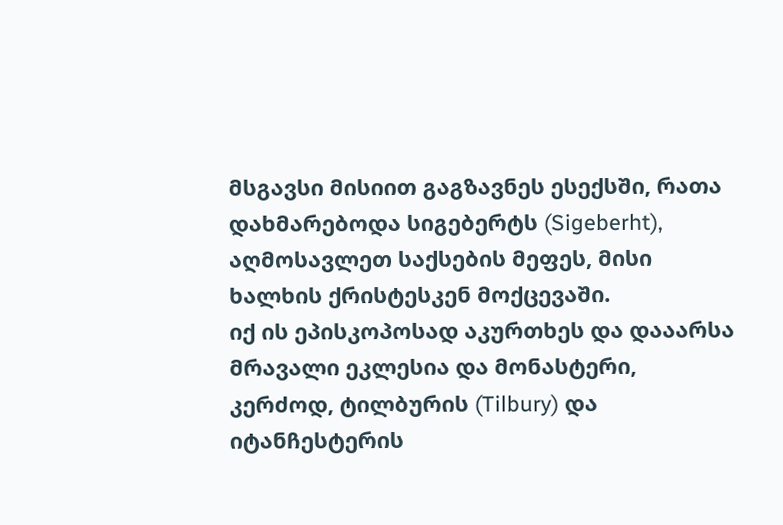მსგავსი მისიით გაგზავნეს ესექსში, რათა დახმარებოდა სიგებერტს (Sigeberht), აღმოსავლეთ საქსების მეფეს, მისი ხალხის ქრისტესკენ მოქცევაში.
იქ ის ეპისკოპოსად აკურთხეს და დააარსა მრავალი ეკლესია და მონასტერი, კერძოდ, ტილბურის (Tilbury) და იტანჩესტერის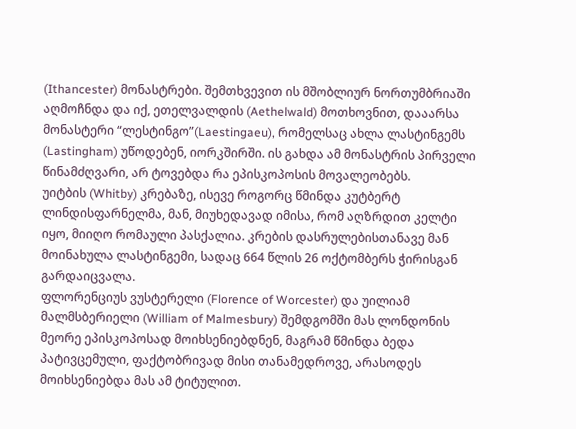(Ithancester) მონასტრები. შემთხვევით ის მშობლიურ ნორთუმბრიაში აღმოჩნდა და იქ, ეთელვალდის (Aethelwald) მოთხოვნით, დააარსა მონასტერი “ლესტინგო”(Laestingaeu), რომელსაც ახლა ლასტინგემს (Lastingham) უწოდებენ, იორკშირში. ის გახდა ამ მონასტრის პირველი წინამძღვარი, არ ტოვებდა რა ეპისკოპოსის მოვალეობებს.
უიტბის (Whitby) კრებაზე, ისევე როგორც წმინდა კუტბერტ ლინდისფარნელმა, მან, მიუხედავად იმისა, რომ აღზრდით კელტი იყო, მიიღო რომაული პასქალია. კრების დასრულებისთანავე მან მოინახულა ლასტინგემი, სადაც 664 წლის 26 ოქტომბერს ჭირისგან გარდაიცვალა.
ფლორენციუს ვუსტერელი (Florence of Worcester) და უილიამ მალმსბერიელი (William of Malmesbury) შემდგომში მას ლონდონის მეორე ეპისკოპოსად მოიხსენიებდნენ, მაგრამ წმინდა ბედა პატივცემული, ფაქტობრივად მისი თანამედროვე, არასოდეს მოიხსენიებდა მას ამ ტიტულით.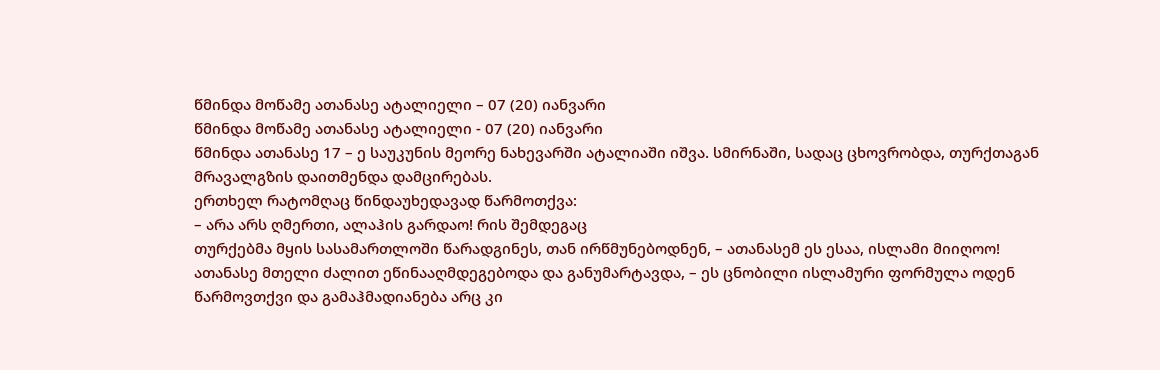წმინდა მოწამე ათანასე ატალიელი – 07 (20) იანვარი
წმინდა მოწამე ათანასე ატალიელი - 07 (20) იანვარი
წმინდა ათანასე 17 – ე საუკუნის მეორე ნახევარში ატალიაში იშვა. სმირნაში, სადაც ცხოვრობდა, თურქთაგან მრავალგზის დაითმენდა დამცირებას.
ერთხელ რატომღაც წინდაუხედავად წარმოთქვა:
– არა არს ღმერთი, ალაჰის გარდაო! რის შემდეგაც
თურქებმა მყის სასამართლოში წარადგინეს, თან ირწმუნებოდნენ, – ათანასემ ეს ესაა, ისლამი მიიღოო!
ათანასე მთელი ძალით ეწინააღმდეგებოდა და განუმარტავდა, – ეს ცნობილი ისლამური ფორმულა ოდენ წარმოვთქვი და გამაჰმადიანება არც კი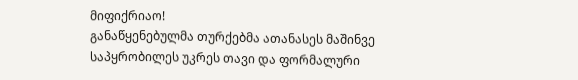მიფიქრიაო!
განაწყენებულმა თურქებმა ათანასეს მაშინვე საპყრობილეს უკრეს თავი და ფორმალური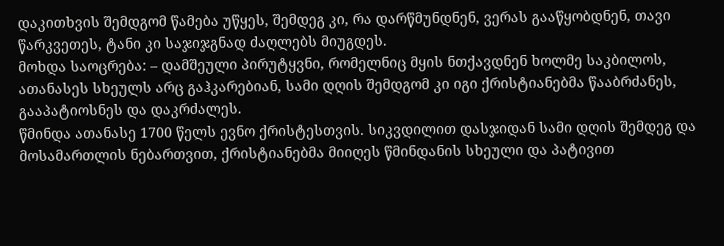დაკითხვის შემდგომ წამება უწყეს, შემდეგ კი, რა დარწმუნდნენ, ვერას გააწყობდნენ, თავი წარკვეთეს, ტანი კი საჯიჯგნად ძაღლებს მიუგდეს.
მოხდა საოცრება: – დამშეული პირუტყვნი, რომელნიც მყის ნთქავდნენ ხოლმე საკბილოს, ათანასეს სხეულს არც გაჰკარებიან, სამი დღის შემდგომ კი იგი ქრისტიანებმა წააბრძანეს, გააპატიოსნეს და დაკრძალეს.
წმინდა ათანასე 1700 წელს ევნო ქრისტესთვის. სიკვდილით დასჯიდან სამი დღის შემდეგ და მოსამართლის ნებართვით, ქრისტიანებმა მიიღეს წმინდანის სხეული და პატივით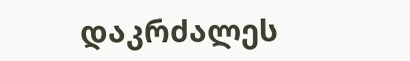დაკრძალეს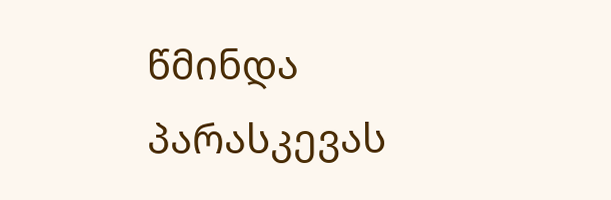წმინდა პარასკევას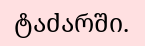ტაძარში.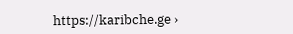https://karibche.ge ›